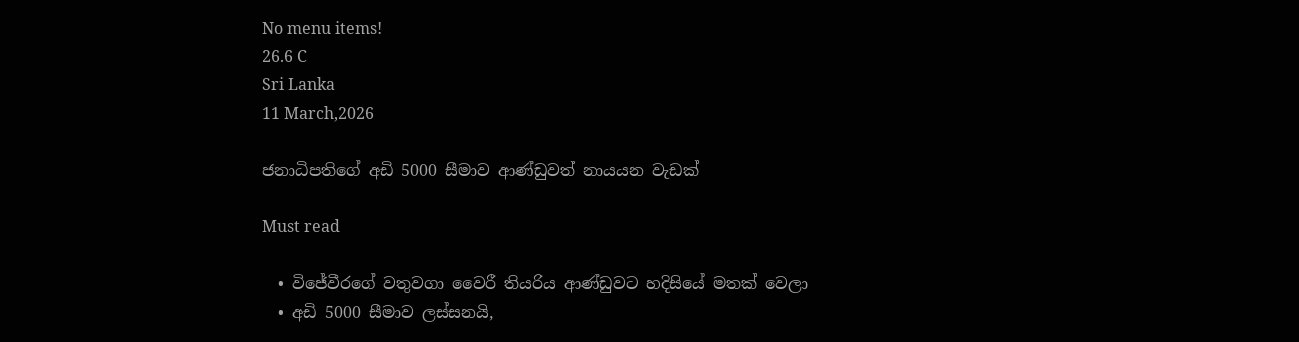No menu items!
26.6 C
Sri Lanka
11 March,2026

ජනාධිපතිගේ අඩි 5000 සීමාව ආණ්ඩුවත් නායයන වැඩක්

Must read

  • විජේවීරගේ වතුවගා වෛරී තියරිය ආණ්ඩුවට හදිසියේ මතක් වෙලා
  • අඩි 5000 සීමාව ලස්සනයි,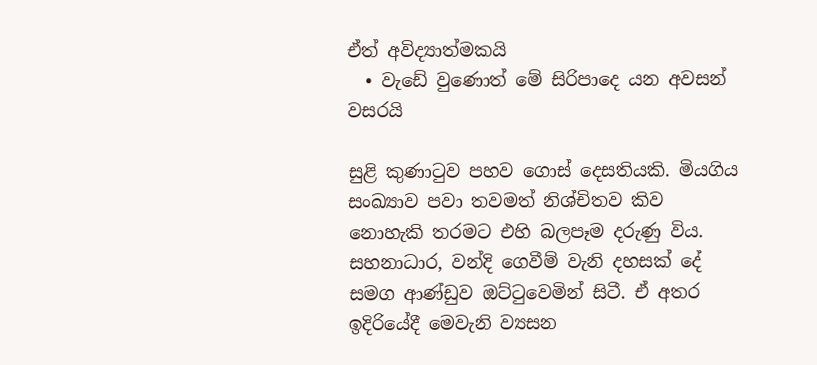ඒත් අවිද්‍යාත්මකයි
  • වැඩේ වුණොත් මේ සිරිපාදෙ යන අවසන් වසරයි

සුළි කුණාටුව පහව ගොස් දෙසතියකි. මියගිය සංඛ්‍යාව පවා තවමත් නිශ්චිතව කිව නොහැකි තරමට එහි බලපෑම දරුණු විය. සහනාධාර, වන්දි ගෙවීම් වැනි දහසක් දේ සමග ආණ්ඩුව ඔට්ටුවෙමින් සිටී. ඒ අතර ඉදිරියේදී මෙවැනි ව්‍යසන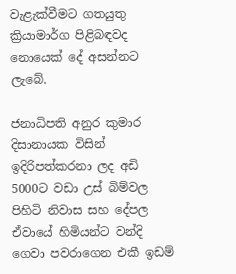වැළැක්වීමට ගතයුතු ක්‍රියාමාර්ග පිළිබඳවද නොයෙක් දේ අසන්නට ලැබේ.

ජනාධිපති අනුර කුමාර දිසානායක විසින් ඉදිරිපත්කරනා ලද අඩි 5000ට වඩා උස් බිම්වල පිහිටි නිවාස සහ දේපල ඒවායේ හිමියන්ට වන්දි ගෙවා පවරාගෙන එකී ඉඩම්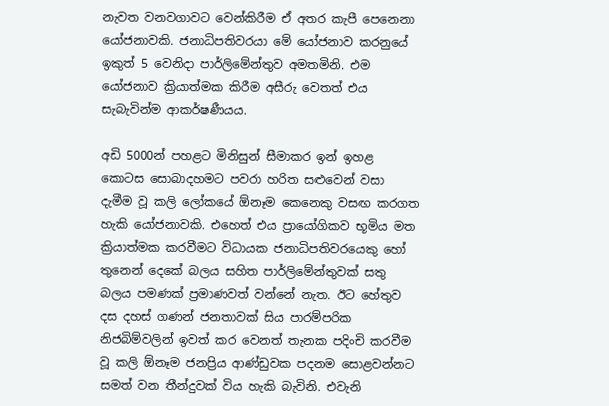නැවත වනවගාවට වෙන්කිරීම ඒ අතර කැපී පෙනෙනා යෝජනාවකි. ජනාධිපතිවරයා මේ යෝජනාව කරනුයේ ඉකුත් 5 වෙනිදා පාර්ලිමේන්තුව අමතමිනි. එම යෝජනාව ක්‍රියාත්මක කිරීම අසීරු වෙතත් එය සැබැවින්ම ආකර්ෂණීයය.

අඩි 5000න් පහළට මිනිසුන් සීමාකර ඉන් ඉහළ කොටස සොබාදහමට පවරා හරිත සළුවෙන් වසා දැමීම වූ කලි ලෝකයේ ඕනෑම කෙනෙකු වසඟ කරගත හැකි යෝජනාවකි. එහෙත් එය ප්‍රායෝගිකව භූමිය මත ක්‍රියාත්මක කරවීමට විධායක ජනාධිපතිවරයෙකු හෝ තුනෙන් දෙකේ බලය සහිත පාර්ලිමේන්තුවක් සතු බලය පමණක් ප්‍රමාණවත් වන්නේ නැත. ඊට හේතුව දස දහස් ගණන් ජනතාවක් සිය පාරම්පරික නිජබිම්වලින් ඉවත් කර වෙනත් තැනක පදිංචි කරවීම වූ කලි ඕනෑම ජනප්‍රිය ආණ්ඩුවක පදනම සොළවන්නට සමත් වන තීන්දුවක් විය හැකි බැවිනි. එවැනි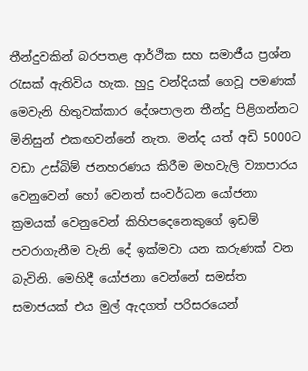තීන්දුවකින් බරපතළ ආර්ථික සහ සමාජීය ප්‍රශ්න රැසක් ඇතිවිය හැක. හුදු වන්දියක් ගෙවූ පමණක් මෙවැනි හිතුවක්කාර දේශපාලන තීන්දු පිළිගන්නට මිනිසුන් එකඟවන්නේ නැත. මන්ද යත් අඩි 5000ට වඩා උස්බිම් ජනහරණය කිරීම මහවැලි ව්‍යාපාරය වෙනුවෙන් හෝ වෙනත් සංවර්ධන යෝජනා ක්‍රමයක් වෙනුවෙන් කිහිපදෙනෙකුගේ ඉඩම් පවරාගැනීම වැනි දේ ඉක්මවා යන කරුණක් වන බැවිනි. මෙහිදී යෝජනා වෙන්නේ සමස්ත සමාජයක් එය මුල් ඇදගත් පරිසරයෙන්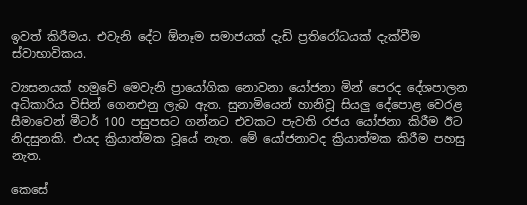ඉවත් කි‍රීමය. එවැනි දේට ඕනෑම සමාජයක් දැඩි ප්‍රතිරෝධයක් දැක්වීම ස්වාභාවිකය.

ව්‍යසනයක් හමුවේ මෙවැනි ප්‍රායෝගික නොවනා යෝජනා මින් පෙරද දේශපාලන අධිකාරිය විසින් ගෙනඑනු ලැබ ඇත. සුනාමියෙන් හානිවූ සියලු දේපොළ වෙරළ සීමාවෙන් මීටර් 100 පසුපසට ගන්නට එවකට පැවති රජය යෝජනා කිරීම ඊට නිදසුනකි. එයද ක්‍රියාත්මක වූයේ නැත. මේ යෝජනාවද ක්‍රියාත්මක කිරීම පහසු නැත.

කෙසේ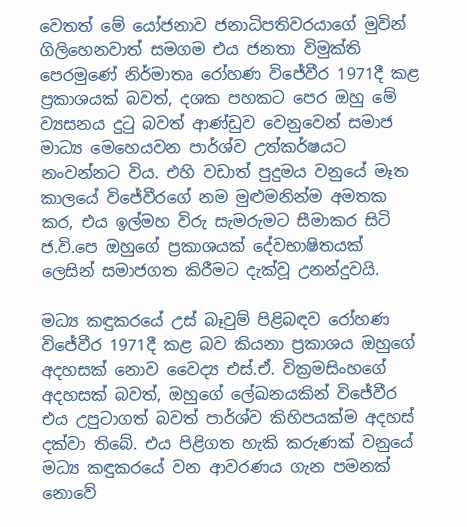වෙතත් මේ යෝජනාව ජනාධිපතිවරයාගේ මුවින් ගිලිහෙනවාත් සමගම එය ජනතා විමුක්ති පෙරමුණේ නිර්මාතෘ රෝහණ විජේවීර 1971දී කළ ප්‍රකාශයක් බවත්, දශක පහකට පෙර ඔහු මේ ව්‍යසනය දුටු බවත් ආණ්ඩුව වෙනුවෙන් සමාජ මාධ්‍ය මෙහෙයවන පාර්ශ්ව උත්කර්ෂයට නංවන්නට විය. එහි වඩාත් පුදුමය වනුයේ මෑත කාලයේ විජේවීරගේ නම මුළුමනින්ම අමතක කර, එය ඉල්මහ විරු සැමරුමට සීමාකර සිටි ජ.වි.පෙ ඔහුගේ ප්‍රකාශයක් දේවභාෂිතයක් ලෙසින් සමාජගත කිරීමට දැක්වූ උනන්දුවයි.

මධ්‍ය කඳුකරයේ උස් බෑවුම් පිළිබඳව රෝහණ විජේවීර 1971දී කළ බව කියනා ප්‍රකාශය ඔහුගේ අදහසක් නොව වෛද්‍ය එස්.ඒ. වික්‍රමසිංහගේ අදහසක් බවත්, ඔහුගේ ලේඛනයකින් විජේවීර එය උපුටාගත් බවත් පාර්ශ්ව කිහිපයක්ම අදහස් දක්වා තිබේ. එය පිළිගත හැකි කරුණක් වනුයේ මධ්‍ය කඳුකරයේ වන ආවරණය ගැන පමනක් නොවේ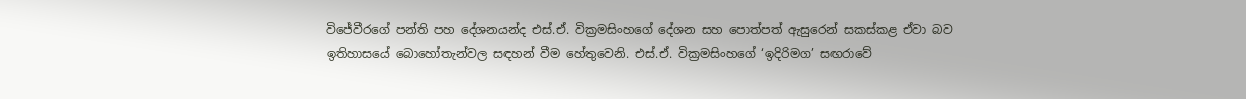විජේවීරගේ පන්ති පහ දේශනයන්ද එස්.ඒ. වික්‍රමසිංහගේ දේශන සහ පොත්පත් ඇසුරෙන් සකස්කළ ඒවා බව ඉතිහාසයේ බොහෝතැන්වල සඳහන් වීම හේතුවෙනි. එස්.ඒ. වික්‍රමසිංහගේ ‘ඉදිරිමග’ සඟරාවේ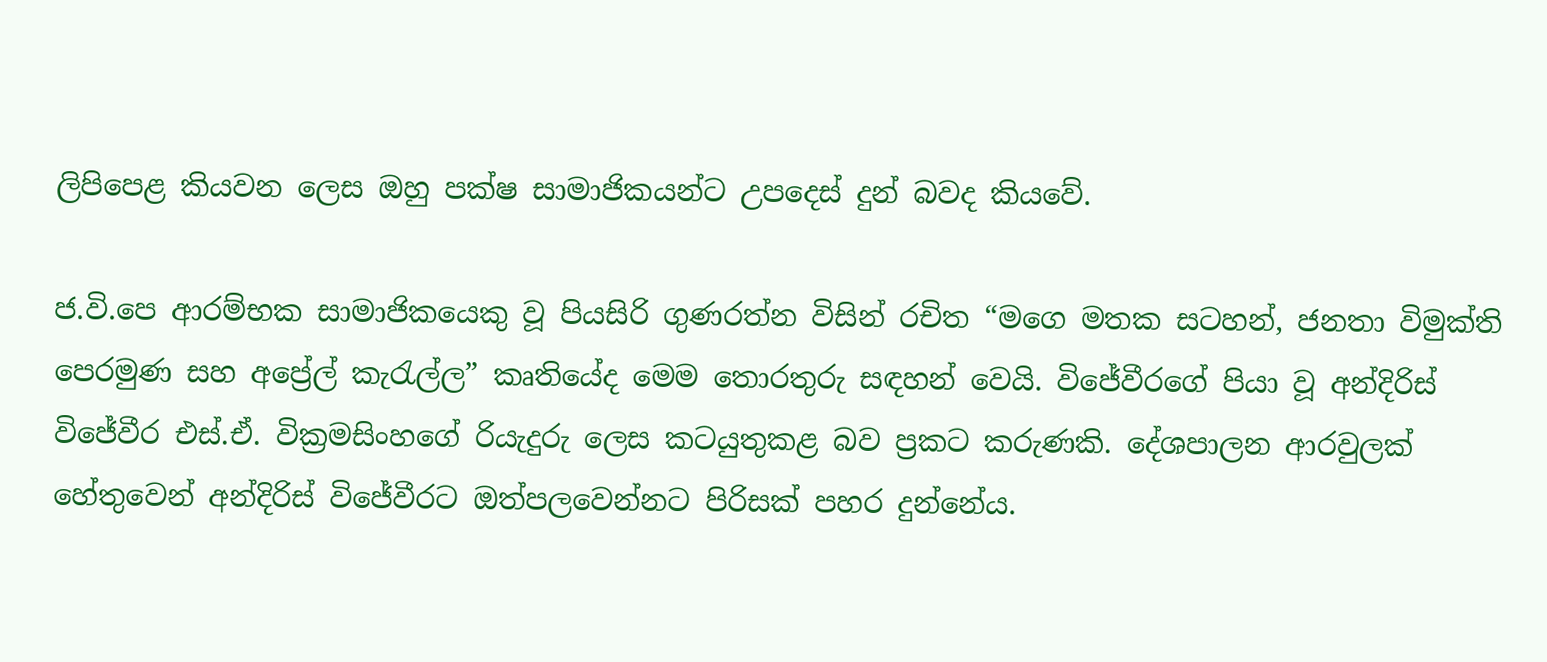ලිපිපෙළ කියවන ලෙස ඔහු පක්ෂ සාමාජිකයන්ට උපදෙස් දුන් බවද කියවේ.

ජ.වි.පෙ ආරම්භක සාමාජිකයෙකු වූ පියසිරි ගුණරත්න විසින් රචිත “මගෙ මතක සටහන්, ජනතා විමුක්ති පෙරමුණ සහ අප්‍රේල් කැරැල්ල” කෘතියේද මෙම තොරතුරු සඳහන් වෙයි. විජේවීරගේ පියා වූ අන්දිරිස් විජේවීර එස්.ඒ. වික්‍රමසිංහගේ රියැදුරු ලෙස කටයුතුකළ බව ප්‍රකට කරුණකි. දේශපාලන ආරවුලක් හේතුවෙන් අන්දිරිස් විජේවීරට ඔත්පලවෙන්නට පිරිසක් පහර දුන්නේය.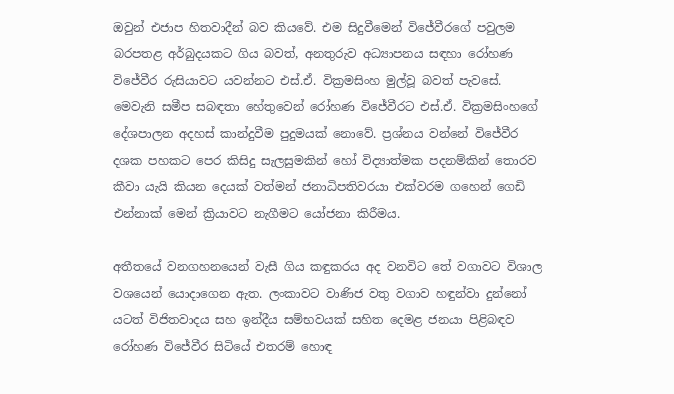ඔවුන් එජාප හිතවාදීන් බව කියවේ. එම සිදුවීමෙන් විජේවීරගේ පවුලම බරපතළ අර්බුදයකට ගිය බවත්, අනතුරුව අධ්‍යාපනය සඳහා රෝහණ විජේවීර රුසියාවට යවන්නට එස්.ඒ. වික්‍රමසිංහ මුල්වූ බවත් පැවසේ. මෙවැනි සමීප සබඳතා හේතුවෙන් රෝහණ විජේවීරට එස්.ඒ. වික්‍රමසිංහගේ දේශපාලන අදහස් කාන්දුවීම පුදුමයක් නොවේ. ප්‍රශ්නය වන්නේ විජේවීර දශක පහකට පෙර කිසිදු සැලසුමකින් හෝ විද්‍යාත්මක පදනම්කින් තොරව කීවා යැයි කියන දෙයක් වත්මන් ජනාධිපතිවරයා එක්වරම ගහෙන් ගෙඩි එන්නාක් මෙන් ක්‍රියාවට නැගීමට යෝජනා කිරීමය.

අතීතයේ වනගහනයෙන් වැසී ගිය කඳුකරය අද වනවිට තේ වගාවට විශාල වශයෙන් යොදාගෙන ඇත. ලංකාවට වාණිජ වතු වගාව හඳුන්වා දුන්නෝ යටත් විජිතවාදය සහ ඉන්දීය සම්භවයක් සහිත දෙමළ ජනයා පිළිබඳව රෝහණ විජේවීර සිටියේ එතරම් හොඳ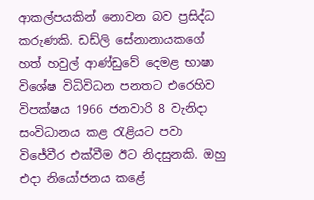ආකල්පයකින් නොවන බව ප්‍රසිද්ධ කරුණකි. ඩඩ්ලි සේනානායකගේ හත් හවුල් ආණ්ඩුවේ දෙමළ භාෂා විශේෂ විධිවිධන පනතට එරෙහිව විපක්ෂය 1966 ජනවාරි 8 වැනිදා සංවිධානය කළ රැළියට පවා විජේවීර එක්වීම ඊට නිදසුනකි. ඔහු එදා නියෝජනය කළේ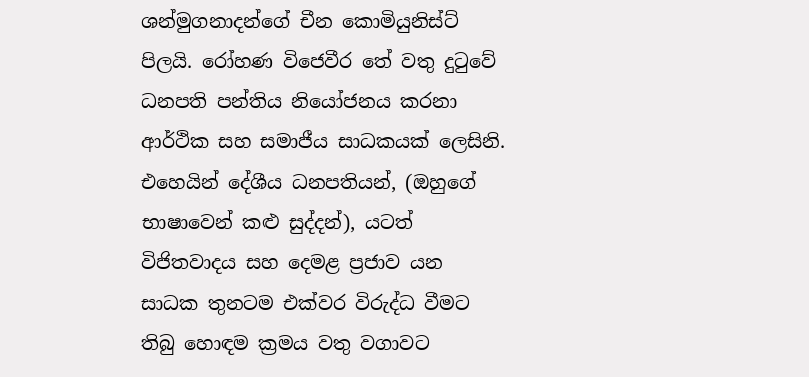ශන්මුගනාදන්ගේ චීන කොමියුනිස්ට් පිලයි. රෝහණ විජෙවීර තේ වතු දුටුවේ ධනපති පන්තිය නියෝජනය කරනා ආර්ථික සහ සමාජීය සාධකයක් ලෙසිනි. එහෙයින් දේශීය ධනපතියන්, (ඔහුගේ භාෂාවෙන් කළු සුද්දන්), යටත් විජිතවාදය සහ දෙමළ ප්‍රජාව යන සාධක තුනටම එක්වර විරුද්ධ වීමට තිබු හොඳම ක්‍රමය වතු වගාවට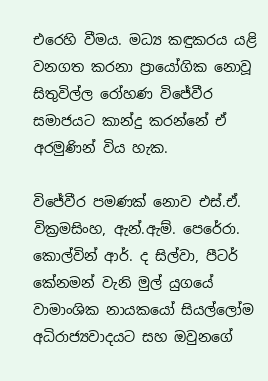එරෙහි වීමය. මධ්‍ය කඳුකරය යළි වනගත කරනා ප්‍රායෝගික නොවූ සිතුවිල්ල රෝහණ විජේවීර සමාජයට කාන්දු කරන්නේ ඒ අරමුණින් විය හැක.

විජේවීර පමණක් නොව එස්.ඒ. වික්‍රමසිංහ, ඇන්.ඇම්. පෙරේරා. කොල්වින් ආර්. ද සිල්වා, පීටර් කේනමන් වැනි මුල් යුගයේ වාමාංශික නායකයෝ සියල්ලෝම අධිරාජ්‍යවාදයට සහ ඔවුනගේ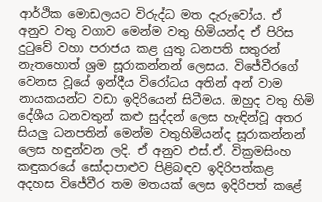ආර්ථික මොඩලයට විරුද්ධ මත දැරුවෝය. ඒ අනුව වතු වගාව මෙන්ම වතු හිමියන්ද ඒ පිරිස දුටුවේ වහා පරාජය කළ යුතු ධනපති සතුරන් නැතහොත් ශ්‍රම සූරාකන්නන් ලෙසය. විජේවීරගේ වෙනස වූයේ ඉන්දීය විරෝධය අතින් අන් වාම නායකයන්ට වඩා ඉදිරියෙන් සිටීමය. ඔහුද වතු හිමි දේශීය ධනවතුන් කළු සුද්දන් ලෙස හැඳින්වූ අතර සියලු ධනපතින් මෙන්ම වතුහිමියන්ද සූරාකන්නන් ලෙස හඳුන්වන ලදි. ඒ අනුව එස්.ඒ. වික්‍රමසිංහ කඳුකරයේ සෝදාපාළුව පිළිබඳව ඉදිරිපත්කළ අදහස විජේවීර තම මතයක් ලෙස ඉදිරිපත් කළේ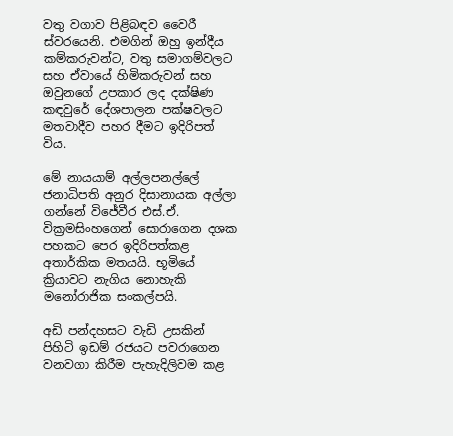වතු වගාව පිළිබඳව වෛරී ස්වරයෙනි. එමගින් ඔහු ඉන්දීය කම්කරුවන්ට, වතු සමාගම්වලට සහ ඒවායේ හිමිකරුවන් සහ ඔවුනගේ උපකාර ලද දක්ෂිණ කඳවුරේ දේශපාලන පක්ෂවලට මතවාදීව පහර දීමට ඉදිරිපත් විය.

මේ නායයාම් අල්ලපනල්ලේ ජනාධිපති අනුර දිසානායක අල්ලා ගන්නේ විජේවීර එස්.ඒ. වික්‍රමසිංහගෙන් සොරාගෙන දශක පහකට පෙර ඉදිරිපත්කළ අතාර්කික මතයයි. භූමියේ ක්‍රියාවට නැගිය නොහැකි මනෝරාජික සංකල්පයි.

අඩි පන්දහසට වැඩි උසකින් පිහිටි ඉඩම් රජයට පවරාගෙන වනවගා කිරීම පැහැදිලිවම කළ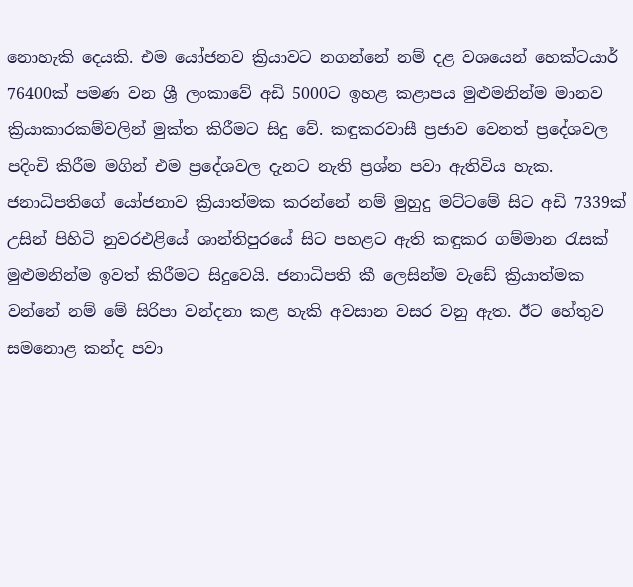නොහැකි දෙයකි. එම යෝජනව ක්‍රියාවට නගන්නේ නම් දළ වශයෙන් හෙක්ටයාර් 76400ක් පමණ වන ශ්‍රී ලංකාවේ අඩි 5000ට ඉහළ කළාපය මුළුමනින්ම මානව ක්‍රියාකාරකම්වලින් මුක්ත කිරීමට සිදු වේ. කඳුකරවාසී ප්‍රජාව වෙනත් ප්‍රදේශවල පදිංචි කිරීම මගින් එම ප්‍රදේශවල දැනට නැති ප්‍රශ්න පවා ඇතිවිය හැක. ජනාධිපතිගේ යෝජනාව ක්‍රියාත්මක කරන්නේ නම් මුහුදු මට්ටමේ සිට අඩි 7339ක් උසින් පිහිටි නුවරඑළියේ ශාන්තිපුරයේ සිට පහළට ඇති කඳුකර ගම්මාන රැසක් මුළුමනින්ම ඉවත් කිරීමට සිදුවෙයි. ජනාධිපති කී ලෙසින්ම වැඩේ ක්‍රියාත්මක වන්නේ නම් මේ සිරිපා වන්දනා කළ හැකි අවසාන වසර වනු ඇත. ඊට හේතුව සමනොළ කන්ද පවා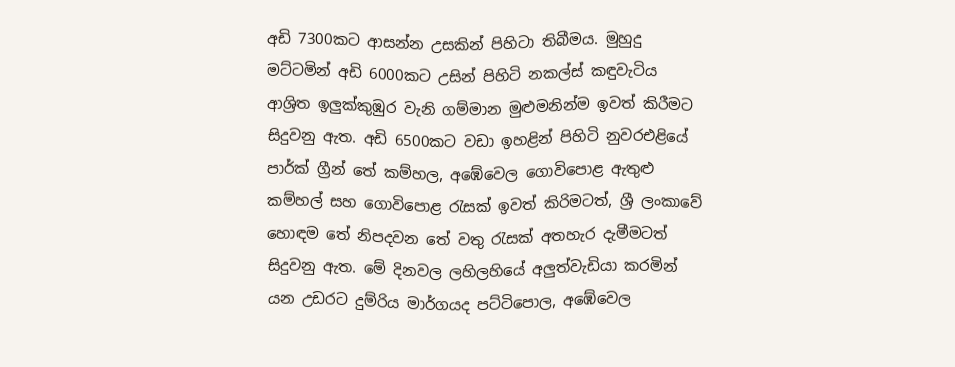අඩි 7300කට ආසන්න උසකින් පිහිටා තිබීමය. මුහුදු මට්ටමින් අඩි 6000කට උසින් පිහිටි නකල්ස් කඳුවැටිය ආශ්‍රිත ඉලු‍ක්කුඹුර වැනි ගම්මාන මුළුමනින්ම ඉවත් කිරීමට සිදුවනු ඇත. අඩි 6500කට වඩා ඉහළින් පිහිටි නුවරඑළියේ පාර්ක් ග්‍රීන් තේ කම්හල, අඹේවෙල ගොවිපොළ ඇතුළු කම්හල් සහ ගොවිපොළ රැසක් ඉවත් කිරිමටත්, ශ්‍රී ලංකාවේ හොඳම තේ නිපදවන තේ වතු රැසක් අතහැර දැමීමටත් සිදුවනු ඇත. මේ දිනවල ලහිලහියේ අලුත්වැඩියා කරමින් යන උඩරට දුම්රිය මාර්ගයද පට්ටිපොල, අඹේවෙල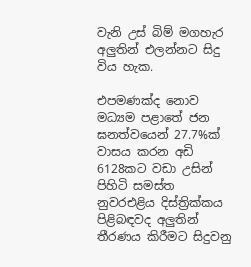වැනි උස් බිම් මගහැර අලුතින් එලන්නට සිදු විය හැක.

එපමණක්ද නොව මධ්‍යම පළාතේ ජන ඝනත්වයෙන් 27.7%ක් වාසය කරන අඩි 6128කට වඩා උසින් පිහිටි සමස්ත නුවරඑළිය දිස්ත්‍රික්කය පිළිබඳවද අලුතින් තීරණය කිරීමට සිදුවනු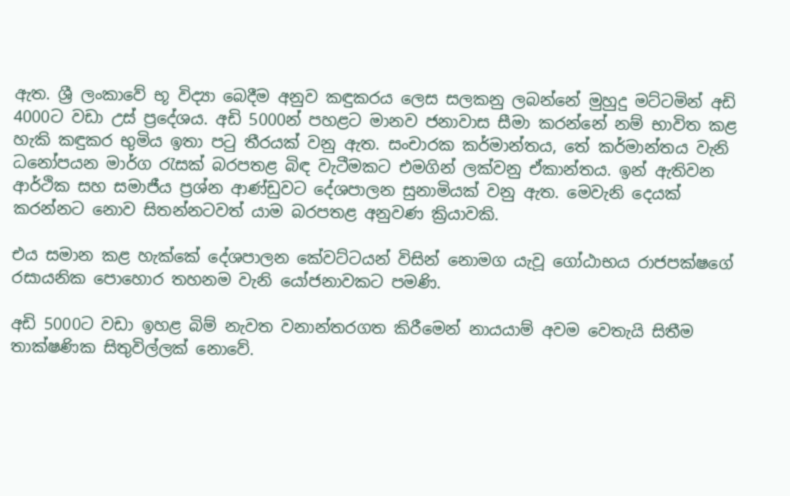ඇත. ශ්‍රී ලංකාවේ භූ විද්‍යා බෙදීම අනුව කඳුකරය ලෙස සලකනු ලබන්නේ මුහුදු මට්ටමින් අඩි 4000ට වඩා උස් ප්‍රදේශය. අඩි 5000න් පහළට මානව ජනාවාස සීමා කරන්නේ නම් භාවිත කළ හැකි කඳුකර භුමිය ඉතා පටු තීරයක් වනු ඇත. සංචාරක කර්මාන්තය, තේ කර්මාන්තය වැනි ධනෝපයන මාර්ග රැසක් බරපතළ බිඳ වැටීමකට එමගින් ලක්වනු ඒකාන්තය. ඉන් ඇතිවන ආර්ථික සහ සමාජීය ප්‍රශ්න ආණ්ඩුවට දේශපාලන සුනාමියක් වනු ඇත. මෙවැනි දෙයක් කරන්නට නොව සිතන්නටවත් යාම බරපතළ අනුවණ ක්‍රියාවකි.

එය සමාන කළ හැක්කේ දේශපාලන කේවට්ටයන් විසින් නොමග යැවූ ගෝඨාභය රාජපක්ෂගේ රසායනික පොහොර තහනම වැනි යෝජනාවකට පමණි.

අඩි 5000ට වඩා ඉහළ බිම් නැවත වනාන්තරගත කිරීමෙන් නායයාම් අවම වෙතැයි සිතීම තාක්ෂණික සිතුවිල්ලක් නොවේ.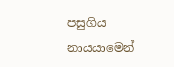පසුගිය නායයාමෙන්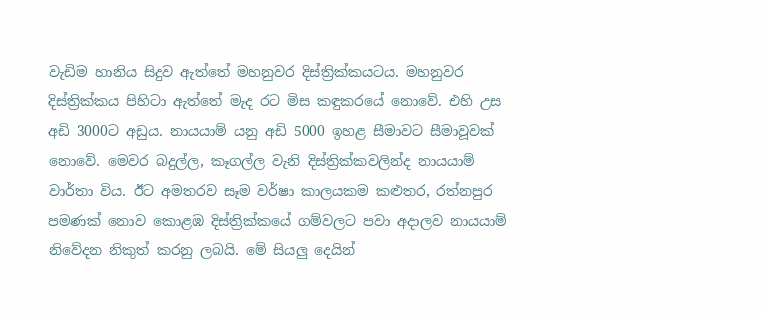වැඩිම හානිය සිදුව ඇත්තේ මහනුවර දිස්ත්‍රික්කයටය. මහනුවර දිස්ත්‍රික්කය පිහිටා ඇත්තේ මැද රට මිස කඳුකරයේ නොවේ. එහි උස අඩි 3000ට අඩුය. නායයාම් යනු අඩි 5000 ඉහළ සීමාවට සීමාවූවක් නොවේ. මෙවර බදුල්ල, කෑගල්ල වැනි දිස්ත්‍රික්කවලින්ද නායයාම් වාර්තා විය. ඊට අමතරව සෑම වර්ෂා කාලයකම කළුතර, රත්නපුර පමණක් නොව කොළඹ දිස්ත්‍රික්කයේ ගම්වලට පවා අදාලව නායයාම් නිවේදන නිකුත් කරනු ලබයි. මේ සියලු දෙයින්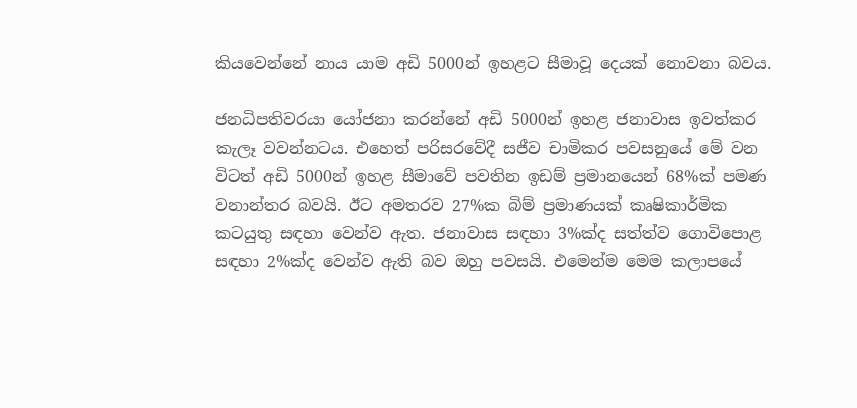කියවෙන්නේ නාය යාම අඩි 5000න් ඉහළට සීමාවූ දෙයක් නොවනා බවය.

ජනධිපතිවරයා යෝජනා කරන්නේ අඩි 5000න් ඉහළ ජනාවාස ඉවත්කර කැලෑ වවන්නටය. එහෙත් පරිසරවේදී සජීව චාමිකර පවසනුයේ මේ වන විටත් අඩි 5000න් ඉහළ සීමාවේ පවතින ඉඩම් ප්‍රමානයෙන් 68%ක් පමණ වනාන්තර බවයි. ඊට අමතරව 27%ක බිම් ප්‍රමාණයක් කෘෂිකාර්මික කටයුතු සඳහා වෙන්ව ඇත. ජනාවාස සඳහා 3%ක්ද සත්ත්ව ගොවිපොළ සඳහා 2%ක්ද වෙන්ව ඇති බව ඔහු පවසයි. එමෙන්ම මෙම කලාපයේ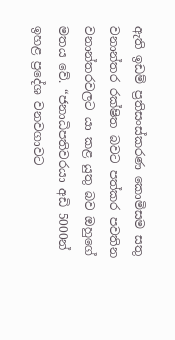ඇති ඉඩම් ප්‍රතිසංස්කරණ කොමිසම සතු වනාන්තර රක්ෂිත බවට පත්කර පවතින වනාන්තරවලට යා කළ යුතු බව ඔහුගේ මතය වේ. “ජනාධිපතිවරයා අඩි 5000න් ඉහළ ප්‍රදේශ වනවගාවට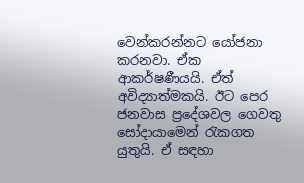වෙන්කරන්නට යෝජනා කරනවා. ඒක ආකර්ෂණීයයි. ඒත් අවිද්‍යාත්මකයි. ඊට පෙර ජනවාස ප්‍රදේශවල ගෙවතු සෝදායාමෙන් රැකගත යුතුයි. ඒ සඳහා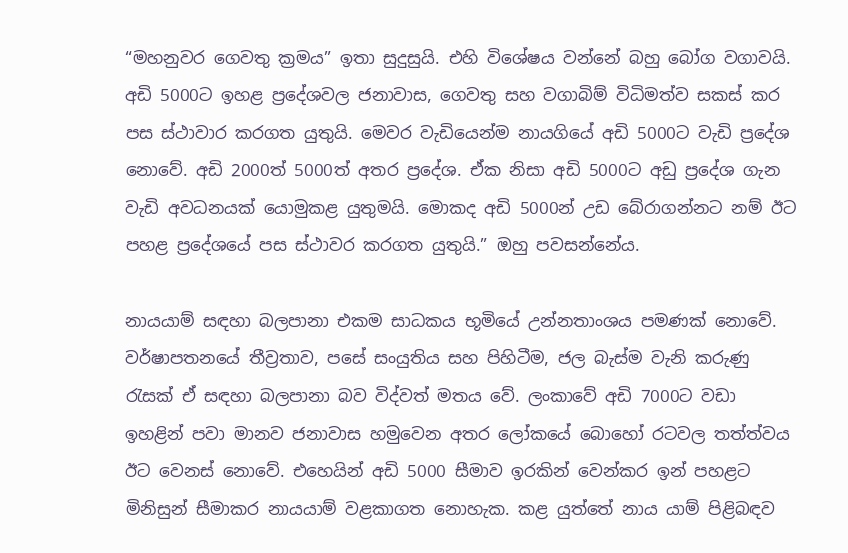“මහනුවර ගෙවතු ක්‍රමය” ඉතා සුදුසුයි. එහි විශේෂය වන්නේ බහු බෝග වගාවයි. අඩි 5000ට ඉහළ ප්‍රදේශවල ජනාවාස, ගෙවතු සහ වගාබිම් විධිමත්ව සකස් කර පස ස්ථාවාර කරගත යුතුයි. මෙවර වැඩියෙන්ම නායගියේ අඩි 5000ට වැඩි ප්‍රදේශ නොවේ. අඩි 2000ත් 5000ත් අතර ප්‍රදේශ. ඒක නිසා අඩි 5000ට අඩු ප්‍රදේශ ගැන වැඩි අවධනයක් යොමුකළ යුතුමයි. මොකද අඩි 5000න් උඩ බේරාගන්නට නම් ඊට පහළ ප්‍රදේශයේ පස ස්ථාවර කරගත යුතුයි.” ඔහු පවසන්නේය.

නායයාම් සඳහා බලපානා එකම සාධකය භූමියේ උන්නතාංශය පමණක් නොවේ. වර්ෂාපතනයේ තීව්‍රතාව, පසේ සංයුතිය සහ පිහිටීම, ජල බැස්ම වැනි කරුණු රැසක් ඒ සඳහා බලපානා බව විද්වත් මතය වේ. ලංකාවේ අඩි 7000ට වඩා ඉහළින් පවා මානව ජනාවාස හමුවෙන අතර ලෝකයේ බොහෝ රටවල තත්ත්වය ඊට වෙනස් නොවේ. එහෙයින් අඩි 5000 සීමාව ඉරකින් වෙන්කර ඉන් පහළට මිනිසුන් සීමාකර නායයාම් වළකාගත නොහැක. කළ යුත්තේ නාය යාම් පිළිබඳව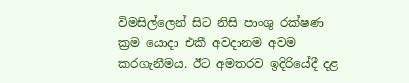විමසිල්ලෙන් සිට නිසි පාංශු රක්ෂණ ක්‍රම යොදා එකී අවදානම අවම කරගැනීමය. ඊට අමතරව ඉදිරියේදී දළ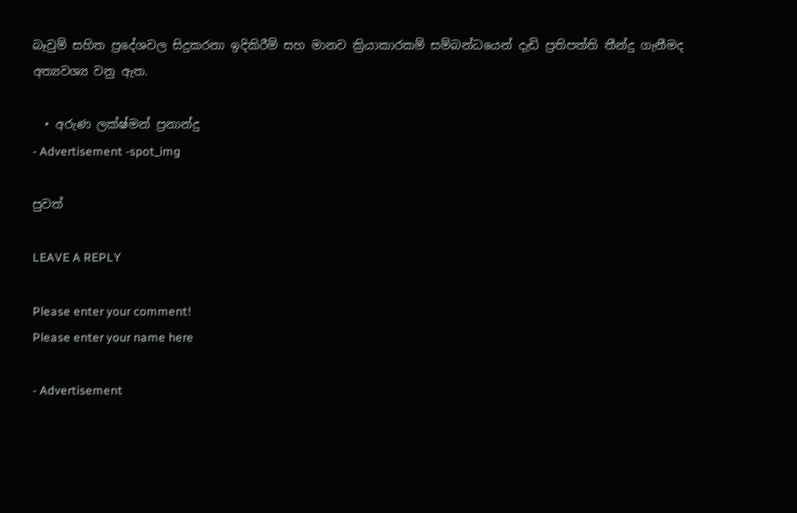බෑවුම් සහිත ප්‍රදේශවල සිදුකරනා ඉදිකිරීම් සහ මානව ක්‍රියාකාරකම් සම්බන්ධයෙන් දැඩි ප්‍රතිපත්ති තීන්දු ගැනීමද අත්‍යවශ්‍ය වනු ඇත.

  • අරුණ ලක්ෂ්මන් ප්‍රනාන්දු
- Advertisement -spot_img

පුවත්

LEAVE A REPLY

Please enter your comment!
Please enter your name here

- Advertisement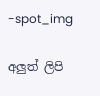-spot_img

අලුත් ලිපි